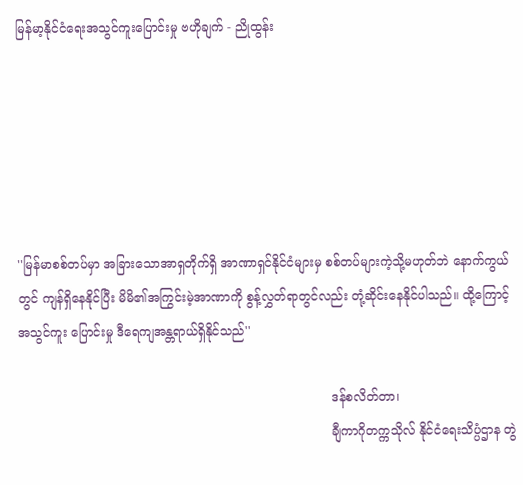မြန်မာ့နိုင်ငံရေးအသွင်ကူးပြောင်းမှု ဗဟိုချက် - ညိုထွန်း






''မြန်မာစစ်တပ်မှာ အခြားသောအာရှတိုက်ရှိ အာဏာရှင်နိုင်ငံများမှ စစ်တပ်များကဲ့သို့မဟုတ်ဘဲ နောက်ကွယ်တွင် ကျန်ရှိနေနိုင်ပြီး မိမိ၏အကြွင်းမဲ့အာဏာကို စွန့်လွှတ်ရာတွင်လည်း တုံ့ဆိုင်းနေနိုင်ပါသည်။ ထို့ကြောင့်အသွင်ကူး ပြောင်းမှု ဒီရေကျအန္တရာယ်ရှိနိုင်သည်''

                                                                                ဒန်စလိတ်တာ၊
                                                                                ချီကာဂိုတက္ကသိုလ် နိုင်ငံရေးသိပ္ပံဌာန တွဲ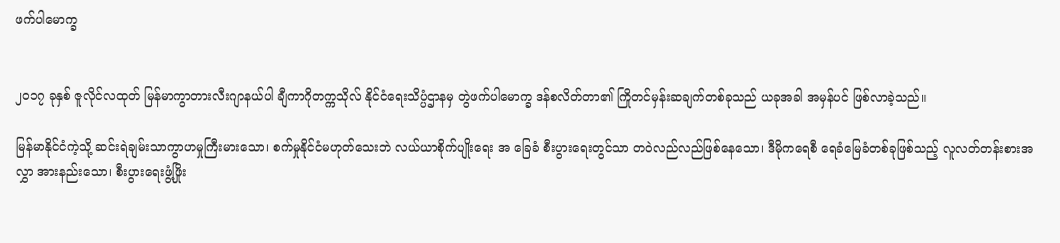ဖက်ပါမောက္ခ


၂၀၁၇ ခုနှစ် ဇူလိုင်လထုတ် မြန်မာကွာတားလီးဂျာနယ်ပါ ချီကာဂိုတက္ကသိုလ် နိုင်ငံရေးသိပ္ပံဌာနမှ တွဲဖက်ပါမောက္ခ ဒန်စလိတ်တာ၏ ကြိုတင်မှန်းဆချက်တစ်ခုသည် ယခုအခါ အမှန်ပင် ဖြစ်လာခဲ့သည်။

မြန်မာနိုင်ငံကဲ့သို့ ဆင်းရဲချမ်းသာကွာဟမှုကြီးမားသော၊ စက်မှုနိုင်ငံမဟုတ်သေးဘဲ လယ်ယာစိုက်ပျိုးရေး အ ခြေခံ စီးပွားရေးတွင်သာ တဝဲလည်လည်ဖြစ်နေသော၊ ဒီမိုကရေစီ ရေခံမြေခံတစ်ခုဖြစ်သည့် လူလတ်တန်းစားအလွှာ အားနည်းသော၊ စီးပွားရေးဖွံ့ဖြိုး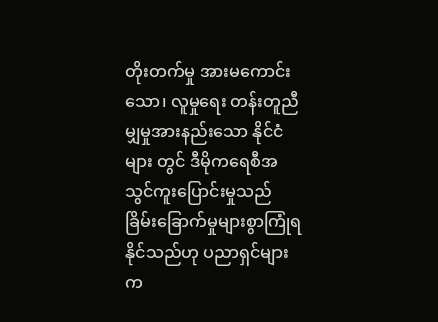တိုးတက်မှု အားမကောင်းသော၊ လူမှုရေး တန်းတူညီမျှမှုအားနည်းသော နိုင်ငံများ တွင် ဒီမိုကရေစီအသွင်ကူးပြောင်းမှုသည် ခြိမ်းခြောက်မှုများစွာကြုံရနိုင်သည်ဟု ပညာရှင်များက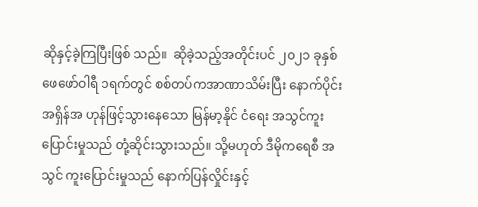ဆိုနှင့်ခဲ့ကြပြီးဖြစ် သည်။  ဆိုခဲ့သည့်အတိုင်းပင် ၂၀၂၁ ခုနှစ် ဖေဖော်ဝါရီ ၁ရက်တွင် စစ်တပ်ကအာဏာသိမ်းပြီး နောက်ပိုင်း အရှိန်အ ဟုန်ဖြင့်သွားနေသော မြန်မာ့နိုင် ငံရေး အသွင်ကူးပြောင်းမှုသည် တုံ့ဆိုင်းသွားသည်။ သို့မဟုတ် ဒီမိုကရေစီ အသွင် ကူးပြောင်းမှုသည် နောက်ပြန်လှိုင်းနှင့်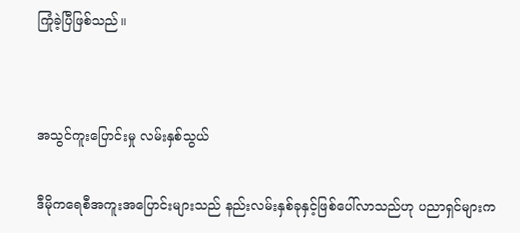ကြုံခဲ့ပြီဖြစ်သည်။




အသွင်ကူးပြောင်းမှု လမ်းနှစ်သွယ်


ဒီမိုကရေစီအကူးအပြောင်းများသည် နည်းလမ်းနှစ်ခုနှင့်ဖြစ်ပေါ်လာသည်ဟု ပညာရှင်များက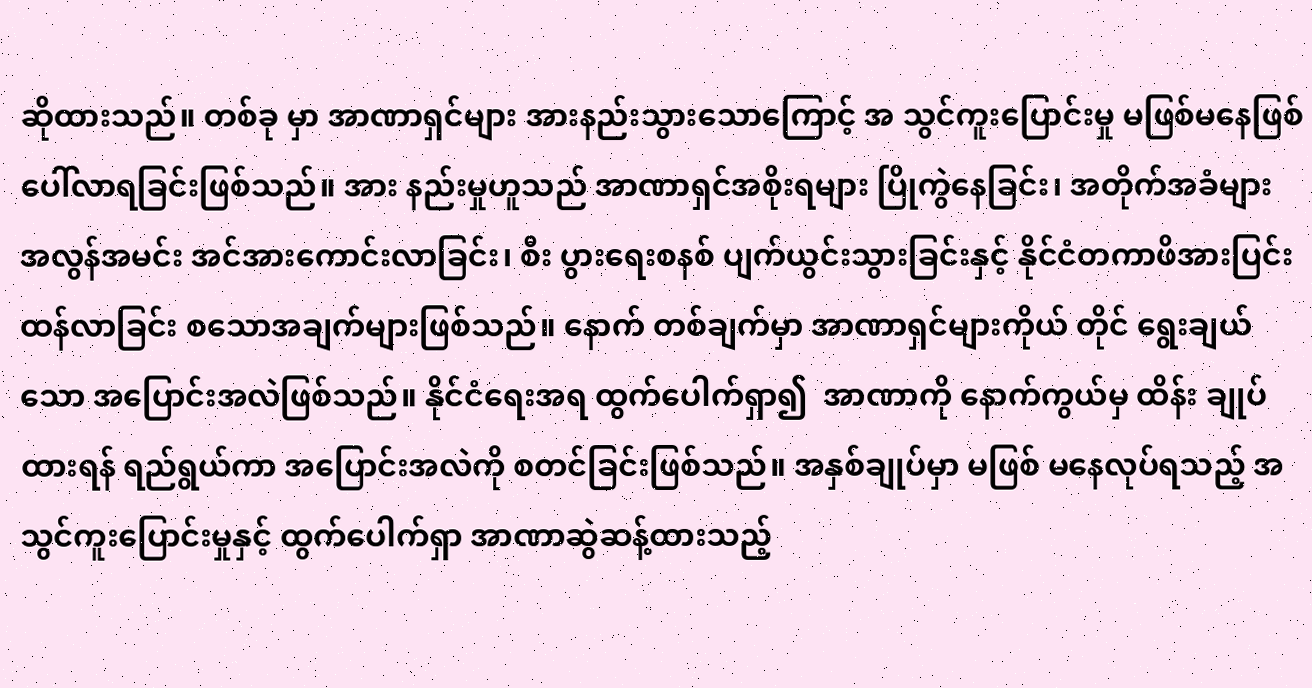ဆိုထားသည်။ တစ်ခု မှာ အာဏာရှင်များ အားနည်းသွားသောကြောင့် အ သွင်ကူးပြောင်းမှု မဖြစ်မနေဖြစ်ပေါ်လာရခြင်းဖြစ်သည်။ အား နည်းမှုဟူသည် အာဏာရှင်အစိုးရများ ပြိုကွဲနေခြင်း၊ အတိုက်အခံများ အလွန်အမင်း အင်အားကောင်းလာခြင်း၊ စီး ပွားရေးစနစ် ပျက်ယွင်းသွားခြင်းနှင့် နိုင်ငံတကာဖိအားပြင်းထန်လာခြင်း စသောအချက်များဖြစ်သည်။ နောက် တစ်ချက်မှာ အာဏာရှင်များကိုယ် တိုင် ရွေးချယ်သော အပြောင်းအလဲဖြစ်သည်။ နိုင်ငံရေးအရ ထွက်ပေါက်ရှာ၍  အာဏာကို နောက်ကွယ်မှ ထိန်း ချုပ်ထားရန် ရည်ရွယ်ကာ အပြောင်းအလဲကို စတင်ခြင်းဖြစ်သည်။ အနှစ်ချုပ်မှာ မဖြစ် မနေလုပ်ရသည့် အသွင်ကူးပြောင်းမှုနှင့် ထွက်ပေါက်ရှာ အာဏာဆွဲဆန့်ထားသည့်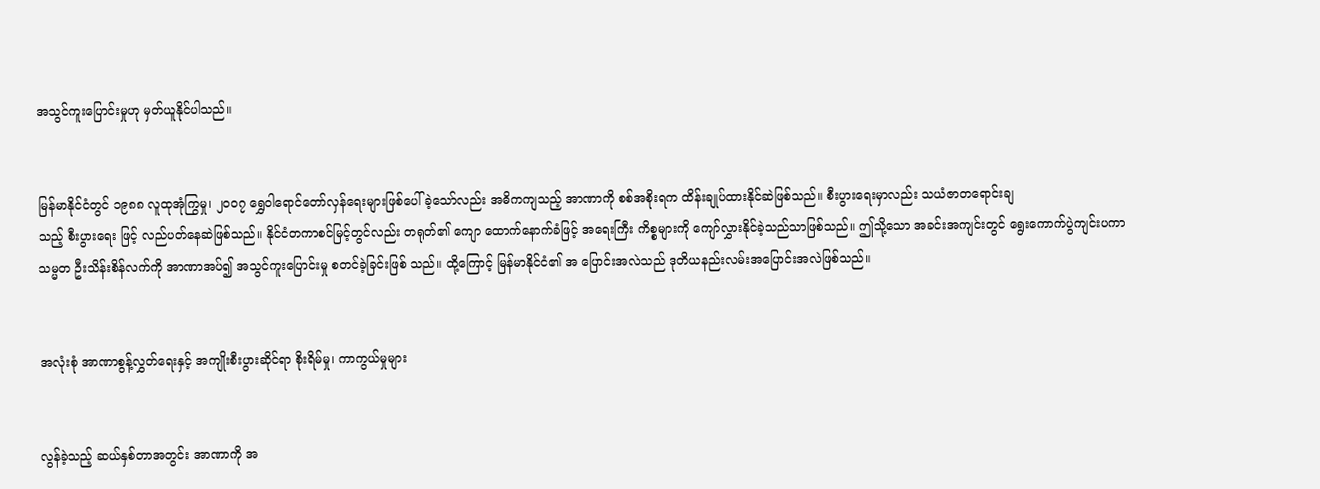အသွင်ကူးပြောင်းမှုဟု မှတ်ယူနိုင်ပါသည်။


မြန်မာနိုင်ငံတွင် ၁၉၈၈ လူထုအုံကြွမှု၊ ၂၀၀၇ ရွှေဝါရောင်တော်လှန်ရေးများဖြစ်ပေါ်ခဲ့သော်လည်း အဓိကကျသည့် အာဏာကို စစ်အစိုးရက ထိန်းချုပ်ထားနိုင်ဆဲဖြစ်သည်။ စီးပွားရေးမှာလည်း သယံဇာတရောင်းချ
သည့် စီးပွားရေး ဖြင့် လည်ပတ်နေဆဲဖြစ်သည်။ နိုင်ငံတကာစင်မြင့်တွင်လည်း တရုတ်၏ ကျော ထောက်နောက်ခံဖြင့် အရေးကြီး ကိစ္စများကို ကျော်လွှားနိုင်ခဲ့သည်သာဖြစ်သည်။ ဤသို့သော အခင်းအကျင်းတွင် ရွေးကောက်ပွဲကျင်းပကာ သမ္မတ ဦးသိန်းစိန်လက်ကို အာဏာအပ်၍ အသွင်ကူးပြောင်းမှု စတင်ခဲ့ခြင်းဖြစ် သည်။ ထို့ကြောင့် မြန်မာနိုင်ငံ၏ အ ပြောင်းအလဲသည် ဒုတိယနည်းလမ်းအပြောင်းအလဲဖြစ်သည်။


အလုံးစုံ အာဏာစွန့်လွှတ်ရေးနှင့် အကျိုးစီးပွားဆိုင်ရာ စိုးရိမ်မှု၊ ကာကွယ်မှုများ


လွန်ခဲ့သည့် ဆယ်နှစ်တာအတွင်း အာဏာကို အ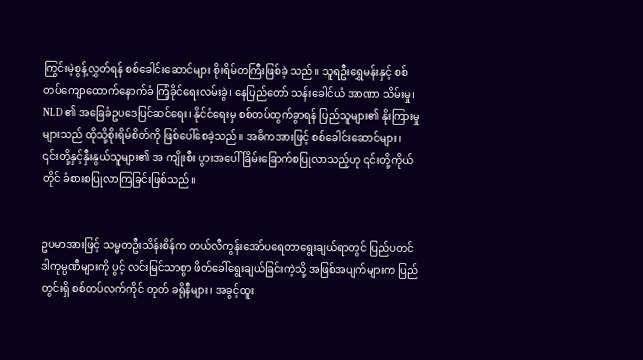ကြွင်းမဲ့စွန့်လွှတ်ရန် စစ်ခေါင်းဆောင်များ စိုးရိမ်တကြီးဖြစ်ခဲ့ သည်။ သူရဦးရွှေမန်းနှင့် စစ်တပ်ကျောထောက်နောက်ခံ ကြံ့ခိုင်ရေးလမ်းခွဲ၊ နေပြည်တော် သန်းခေါင်ယံ အာဏာ သိမ်းမှု၊ NLD ၏ အခြေခံဥပဒေပြင်ဆင်ရေး၊ နိုင်ငံရေးမှ စစ်တပ်ထွက်ခွာရန် ပြည်သူများ၏ နိုးကြားမှုများသည် ထိုသို့စိုးရိမ်စိတ်ကို ဖြစ်ပေါ်စေခဲ့သည်။ အဓိကအားဖြင့် စစ်ခေါင်းဆောင်များ၊ ၎င်းတို့နှင့်နှီးနွယ်သူများ၏ အ ကျိုးစီး ပွားအပေါ် ခြိမ်းခြောက်စပြုလာသည့်ဟု ၎င်းတို့ကိုယ်တိုင် ခံစားစပြုလာကြခြင်းဖြစ်သည်။


ဥပမာအားဖြင့် သမ္မတဦးသိန်းစိန်က တယ်လီကွန်းအော်ပရေတာရွေးချယ်ရာတွင် ပြည်ပတင်ဒါကုမ္ပဏီများကို ပွင့် လင်းမြင်သာစွာ ဖိတ်ခေါ်ရွေးချယ်ခြင်းကဲ့သို့ အဖြစ်အပျက်များက ပြည်တွင်းရှိ စစ်တပ်လက်ကိုင် တုတ် ခရိုနီများ၊ အခွင့်ထူး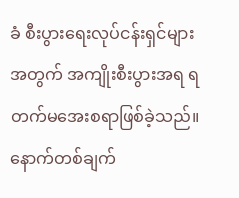ခံ စီးပွားရေးလုပ်ငန်းရှင်များအတွက် အကျိုးစီးပွားအရ ရတက်မအေးစရာဖြစ်ခဲ့သည်။ နောက်တစ်ချက်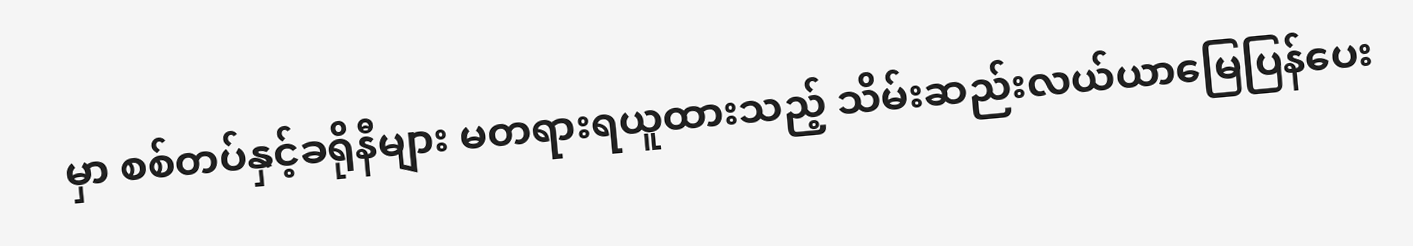မှာ စစ်တပ်နှင့်ခရိုနီများ မတရားရယူထားသည့် သိမ်းဆည်းလယ်ယာမြေပြန်ပေး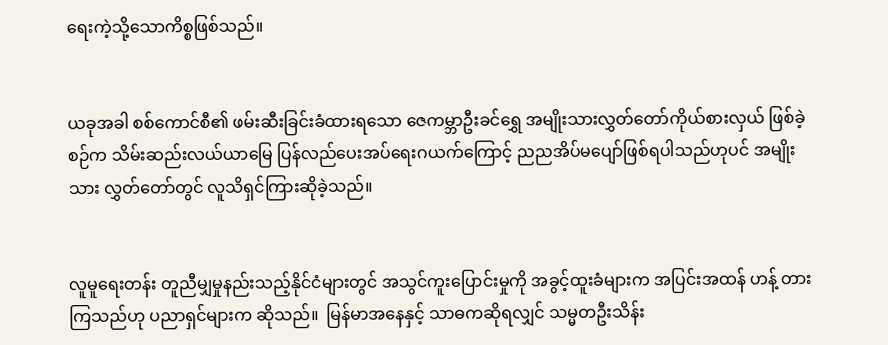ရေးကဲ့သို့သောကိစ္စဖြစ်သည်။


ယခုအခါ စစ်ကောင်စီ၏ ဖမ်းဆီးခြင်းခံထားရသော ဇေကမ္ဘာဦးခင်ရွှေ အမျိုးသားလွှတ်တော်ကိုယ်စားလှယ် ဖြစ်ခဲ့စဉ်က သိမ်းဆည်းလယ်ယာမြေ ပြန်လည်ပေးအပ်ရေးဂယက်ကြောင့် ညညအိပ်မပျော်ဖြစ်ရပါသည်ဟုပင် အမျိုး သား လွှတ်တော်တွင် လူသိရှင်ကြားဆိုခဲ့သည်။


လူမူရေးတန်း တူညီမျှမှုနည်းသည့်နိုင်ငံများတွင် အသွင်ကူးပြောင်းမှုကို အခွင့်ထူးခံများက အပြင်းအထန် ဟန့် တားကြသည်ဟု ပညာရှင်များက ဆိုသည်။  မြန်မာအနေနှင့် သာဓကဆိုရလျှင် သမ္မတဦးသိန်း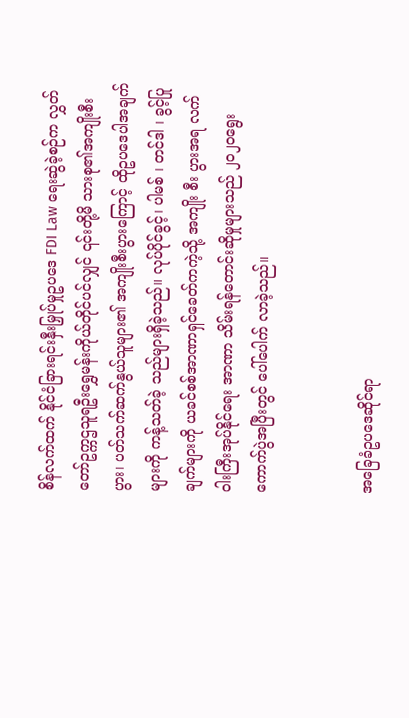စိန်လက်ထက် နိုင်ငံခြားရင်းနှီးမြှုပ်မှုဥပဒေ FDI Law ရေးဆွဲခဲ့စဉ်က လွှတ်တော်ဥက္ကဌသူရဦးရွှေမန်းကိုယ်တိုင်ပင်လျှင် ၎င်းတို့မိ သားစု၏အကျိုးစီးပွား၊ ပတ်သက်ဆက်နွယ်သူများ၏ အကျိုးစီးပွားကြောင့် ထိုဥပဒေပါအချက်များကို ကန့်သတ်ခဲ့ သည်များရှိခဲ့သည်။ လုပ်ပိုင်ခွင့်၊ ပါမစ် ၊ တင်ဒါ ၊ ခွင့်ပြုချက်များကို ယခင်စစ်အာဏာရှင်ခေတ်ကကဲ့သို့ အကျိုး စီး ပွားအရ လက်ဝါးကြီးအုပ်နိုင်ရေး အာဏာ သိမ်းရန်တောင်းဆိုမှုများသည် ၂၀၂၀ရွေးကောက်ပွဲအပြီးတွင် ပေါ်ပေါက် လာခဲ့သည်။


အခြေခံဥပဒေဆိုင်ရာ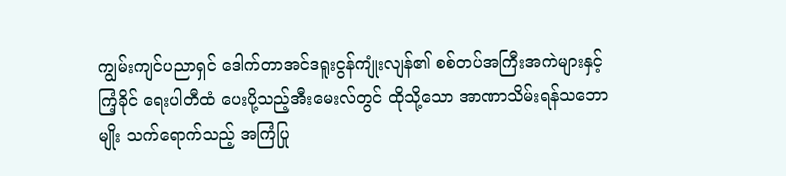ကျွမ်းကျင်ပညာရှင် ဒေါက်တာအင်ဒရူးငွန်ကျုံးလျန်၏ စစ်တပ်အကြီးအကဲများနှင့် ကြံ့ခိုင် ရေးပါတီထံ ပေးပို့သည့်အီးမေးလ်တွင် ထိုသို့သော အာဏာသိမ်းရန်သဘောမျိုး သက်ရောက်သည့် အကြံပြု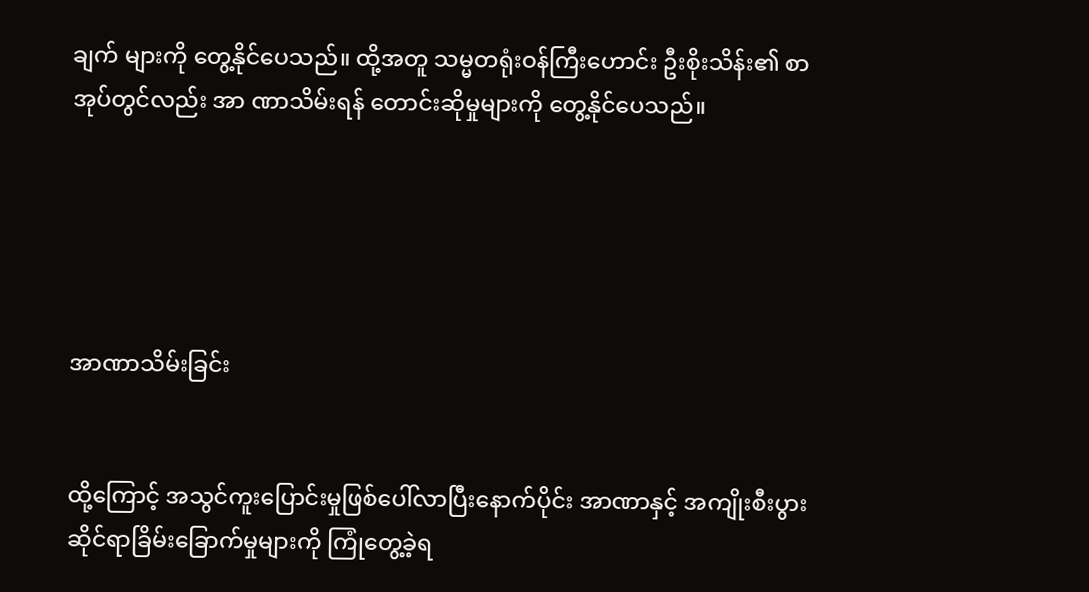ချက် များကို တွေ့နိုင်ပေသည်။ ထို့အတူ သမ္မတရုံးဝန်ကြီးဟောင်း ဦးစိုးသိန်း၏ စာအုပ်တွင်လည်း အာ ဏာသိမ်းရန် တောင်းဆိုမှုများကို တွေ့နိုင်ပေသည်။





အာဏာသိမ်းခြင်း


ထို့ကြောင့် အသွင်ကူးပြောင်းမှုဖြစ်ပေါ်လာပြီးနောက်ပိုင်း အာဏာနှင့် အကျိုးစီးပွားဆိုင်ရာခြိမ်းခြောက်မှုများကို ကြုံတွေ့ခဲ့ရ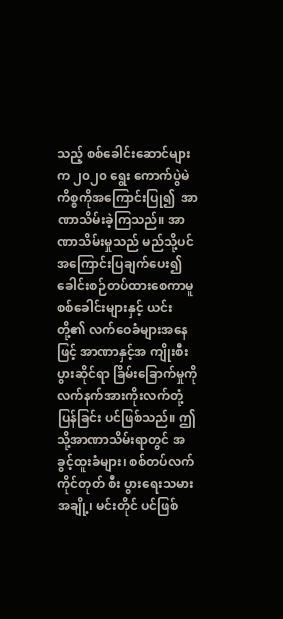သည့် စစ်ခေါင်းဆောင်များက ၂၀၂၀ ရွေး ကောက်ပွဲမဲကိစ္စကိုအကြောင်းပြု၍  အာဏာသိမ်းခဲ့ကြသည်။ အာဏာသိမ်းမှုသည် မည်သို့ပင်အကြောင်းပြချက်ပေး၍ ခေါင်းစဉ်တပ်ထားစေကာမူ စစ်ခေါင်းများနှင့် ယင်းတို့၏ လက်ဝေခံများအနေဖြင့် အာဏာနှင့်အ ကျိုးစီးပွားဆိုင်ရာ ခြိမ်းခြောက်မှုကို လက်နက်အားကိုးလက်တုံ့ပြန်ခြင်း ပင်ဖြစ်သည်။ ဤသို့အာဏာသိမ်းရာတွင် အခွင့်ထူးခံများ၊ စစ်တပ်လက်ကိုင်တုတ် စီး ပွားရေးသမားအချို့၊ မင်းတိုင် ပင်ဖြစ်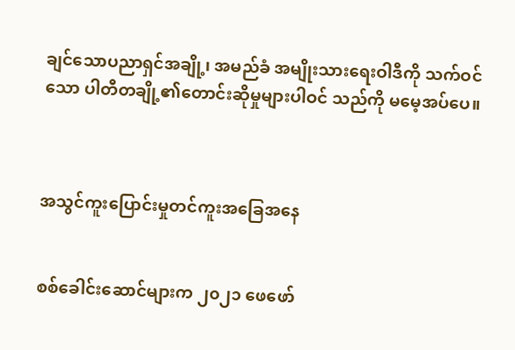ချင်သောပညာရှင်အချို့၊ အမည်ခံ အမျိုးသားရေးဝါဒီကို သက်ဝင်သော ပါတီတချို့၏တောင်းဆိုမှုများပါဝင် သည်ကို မမေ့အပ်ပေ။



အသွင်ကူးပြောင်းမှုတင်ကူးအခြေအနေ


စစ်ခေါင်းဆောင်များက ၂၀၂၁ ဖေဖော်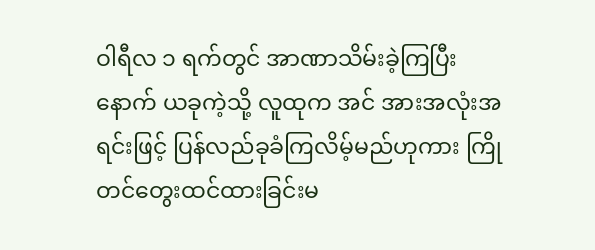ဝါရီလ ၁ ရက်တွင် အာဏာသိမ်းခဲ့ကြပြီးနောက် ယခုကဲ့သို့ လူထုက အင် အားအလုံးအရင်းဖြင့် ပြန်လည်ခုခံကြလိမ့်မည်ဟုကား ကြိုတင်တွေးထင်ထားခြင်းမ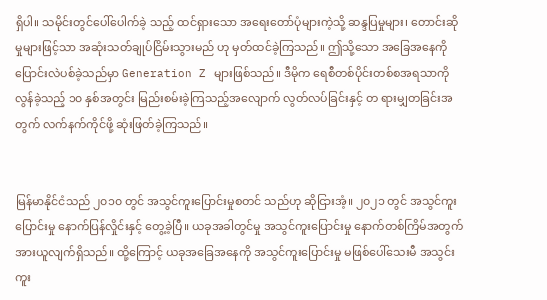ရှိပါ။ သမိုင်းတွင်ပေါ်ပေါက်ခဲ့ သည့် ထင်ရှားသော အရေးတော်ပုံများကဲ့သို့ ဆန္ဒပြမှုများ၊ တောင်းဆိုမှုများဖြင့်သာ အဆုံးသတ်ချုပ်ငြိမ်းသွားမည် ဟု မှတ်ထင်ခဲ့ကြသည်။ ဤသို့သော အခြေအနေကို ပြောင်းလဲပစ်ခဲ့သည်မှာ Generation Z များဖြစ်သည်။ ဒီမိုက ရေစီတစ်ပိုင်းတစ်စအရသာကို လွန်ခဲ့သည့် ၁၀ နှစ်အတွင်း မြည်းစမ်းခဲ့ကြသည့်အလျောက် လွတ်လပ်ခြင်းနှင့် တ ရားမျှတခြင်းအတွက် လက်နက်ကိုင်ဖို့ ဆုံးဖြတ်ခဲ့ကြသည်။


မြန်မာနိုင်ငံသည် ၂၀၁၀ တွင် အသွင်ကူးပြောင်းမှုစတင် သည်ဟု ဆိုငြားအံ့။ ၂၀၂၁ တွင် အသွင်ကူးပြောင်းမှု နောက်ပြန်လှိုင်းနှင့် တွေ့ခဲ့ပြီ။ ယခုအခါတွင်မှု အသွင်ကူးပြောင်းမှု နောက်တစ်ကြိမ်အတွက် အားယူလျက်ရှိသည်။ ထို့ကြောင့် ယခုအခြေအနေကို အသွင်ကူးပြောင်းမှု မဖြစ်ပေါ်သေးမီ အသွင်းကူး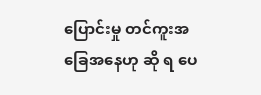ပြောင်းမှု တင်ကူးအခြေအနေဟု ဆို ရ ပေ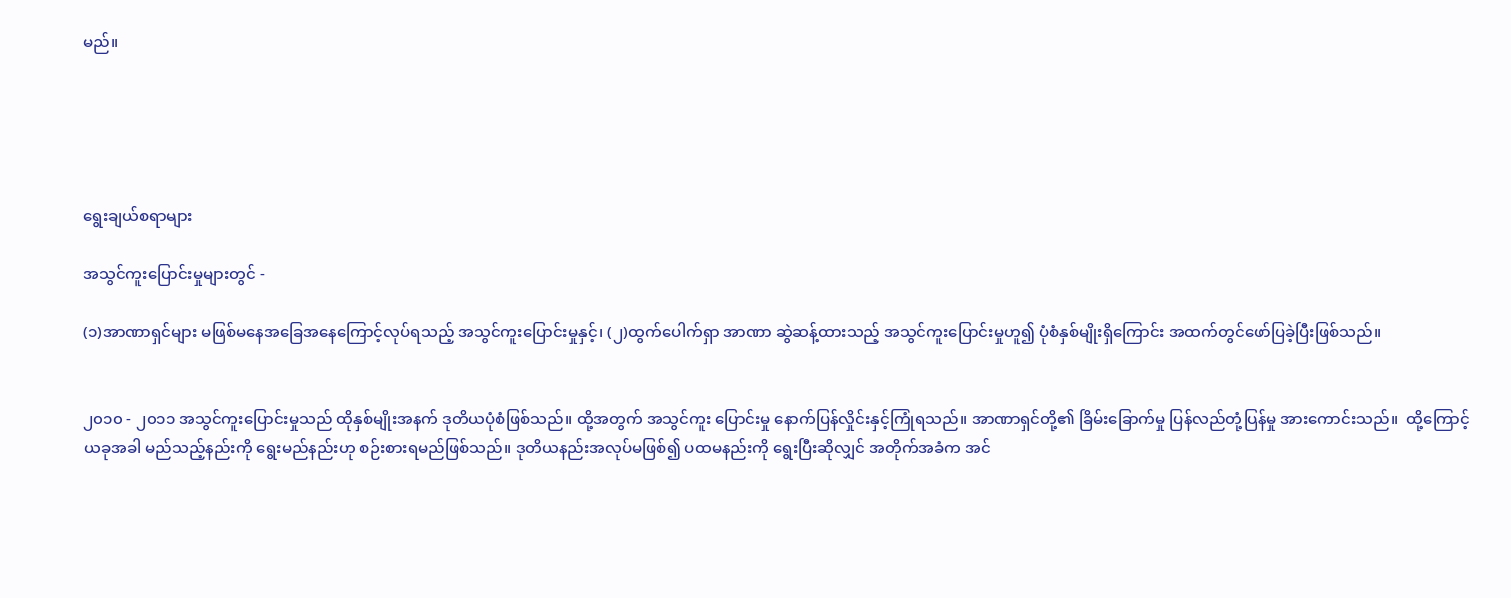မည်။





ရွေးချယ်စရာများ

အသွင်ကူးပြောင်းမှုများတွင် -

(၁)အာဏာရှင်များ မဖြစ်မနေအခြေအနေကြောင့်လုပ်ရသည့် အသွင်ကူးပြောင်းမှုနှင့်၊ (၂)ထွက်ပေါက်ရှာ အာဏာ ဆွဲဆန့်ထားသည့် အသွင်ကူးပြောင်းမှုဟူ၍ ပုံစံနှစ်မျိုးရှိကြောင်း အထက်တွင်ဖော်ပြခဲ့ပြီးဖြစ်သည်။


၂၀၁၀ - ၂၀၁၁ အသွင်ကူးပြောင်းမှုသည် ထိုနှစ်မျိုးအနက် ဒုတိယပုံစံဖြစ်သည်။ ထို့အတွက် အသွင်ကူး ပြောင်းမှု နောက်ပြန်လှိုင်းနှင့်ကြုံရသည်။ အာဏာရှင်တို့၏ ခြိမ်းခြောက်မှု ပြန်လည်တုံ့ပြန်မှု အားကောင်းသည်။  ထို့ကြောင့် ယခုအခါ မည်သည့်နည်းကို ရွေးမည်နည်းဟု စဉ်းစားရမည်ဖြစ်သည်။ ဒုတိယနည်းအလုပ်မဖြစ်၍ ပထမနည်းကို ရွေးပြီးဆိုလျှင် အတိုက်အခံက အင်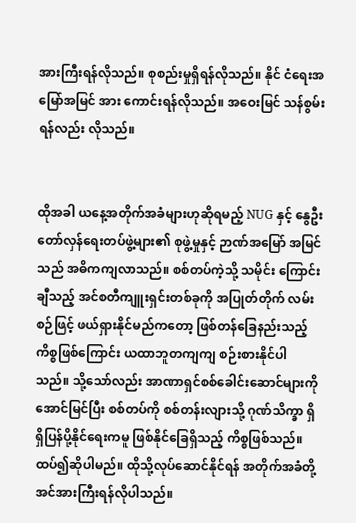အားကြီးရန်လိုသည်။ စုစည်းမှုရှိရန်လိုသည်။ နိုင် ငံရေးအမြော်အမြင် အား ကောင်းရန်လိုသည်။ အဝေးမြင် သန်စွမ်းရန်လည်း လိုသည်။


ထိုအခါ ယနေ့အတိုက်အခံများဟုဆိုရမည့် NUG နှင့် နွေဦးတော်လှန်ရေးတပ်ဖွဲ့များ၏ စုဖွဲ့မှုနှင့် ဉာဏ်အမြော် အမြင်သည် အဓိကကျလာသည်။ စစ်တပ်ကဲ့သို့ သမိုင်း ကြောင်းချီသည့် အင်စတီကျူးရှင်းတစ်ခုကို အပြုတ်တိုက် လမ်းစဉ်ဖြင့် ဖယ်ရှားနိုင်မည်ကတော့ ဖြစ်တန်ခြေနည်းသည့် ကိစ္စဖြစ်ကြောင်း ယထာဘူတကျကျ စဉ်းစားနိုင်ပါ သည်။ သို့သော်လည်း အာဏာရှင်စစ်ခေါင်းဆောင်များကို အောင်မြင်ပြီး စစ်တပ်ကို စစ်တန်းလျားသို့ ဂုဏ်သိက္ခာ ရှိရှိပြန်ပို့နိုင်ရေးကမူ ဖြစ်နိုင်ခြေရှိသည့် ကိစ္စဖြစ်သည်။ ထပ်၍ဆိုပါမည်။ ထိုသို့လုပ်ဆောင်နိုင်ရန် အတိုက်အခံတို့ အင်အားကြီးရန်လိုပါသည်။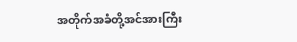အတိုက်အခံတို့အင်အားကြီး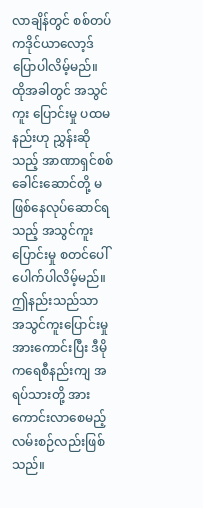လာချိန်တွင် စစ်တပ်ကဒိုင်ယာလော့ဒ် ပြောပါလိမ့်မည်။ ထိုအခါတွင် အသွင်ကူး ပြောင်းမှု ပထမနည်းဟု ညွှန်းဆိုသည့် အာဏာရှင်စစ်ခေါင်းဆောင်တို့ မဖြစ်နေလုပ်ဆောင်ရသည့် အသွင်ကူး ပြောင်းမှု စတင်ပေါ်ပေါက်ပါလိမ့်မည်။ ဤနည်းသည်သာ အသွင်ကူးပြောင်းမှု အားကောင်းပြီး ဒီမိုကရေစီနည်းကျ အရပ်သားတို့ အားကောင်းလာစေမည့်လမ်းစဉ်လည်းဖြစ်သည်။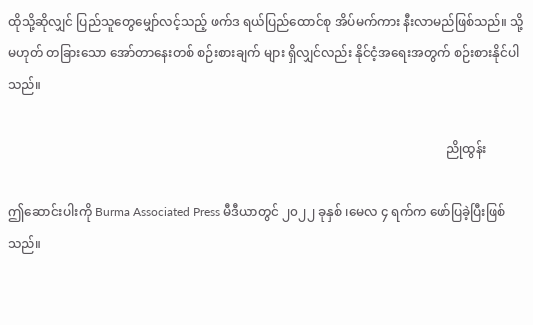ထိုသို့ဆိုလျှင် ပြည်သူတွေမျှော်လင့်သည့် ဖက်ဒ ရယ်ပြည်ထောင်စု အိပ်မက်ကား နီးလာမည်ဖြစ်သည်။ သို့မဟုတ် တခြားသော အော်တာနေးတစ် စဉ်းစားချက် များ ရှိလျှင်လည်း နိုင်ငံ့အရေးအတွက် စဉ်းစားနိုင်ပါသည်။

                                                                                                                                            ညိုထွန်း

ဤဆောင်းပါးကို Burma Associated Press မီဒီယာတွင် ၂၀၂၂ ခုနှစ် ၊မေလ ၄ ရက်က ဖော်ပြခဲ့ပြီးဖြစ်သည်။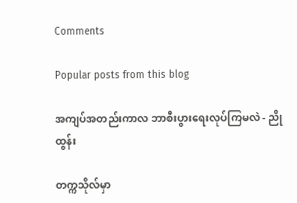Comments

Popular posts from this blog

အကျပ်အတည်းကာလ ဘာစီးပွားရေးလုပ်ကြမလဲ - ညိုထွန်း

တက္ကသိုလ်မှာ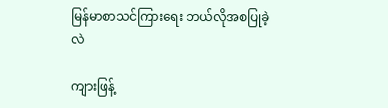မြန်မာစာသင်ကြားရေး ဘယ်လိုအစပြုခဲ့လဲ

ကျားဖြန့်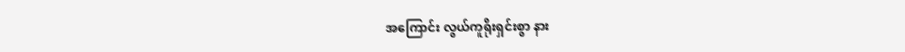အကြောင်း လွယ်ကူရိုးရှင်းစွာ နား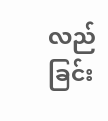လည်ခြင်း